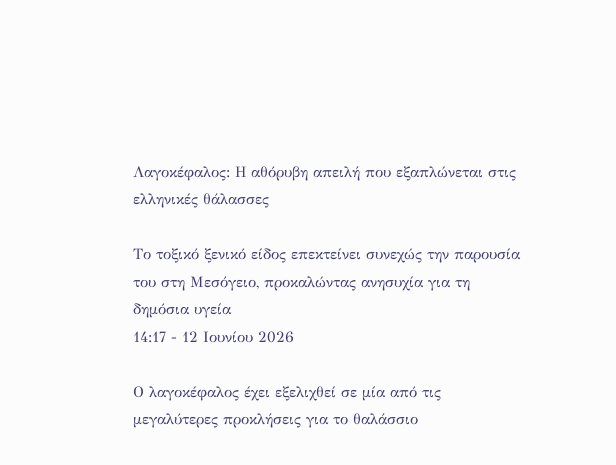Λαγοκέφαλος: Η αθόρυβη απειλή που εξαπλώνεται στις ελληνικές θάλασσες

Το τοξικό ξενικό είδος επεκτείνει συνεχώς την παρουσία του στη Μεσόγειο, προκαλώντας ανησυχία για τη δημόσια υγεία
14:17 - 12 Ιουνίου 2026

Ο λαγοκέφαλος έχει εξελιχθεί σε μία από τις μεγαλύτερες προκλήσεις για το θαλάσσιο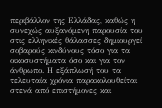περιβάλλον της Ελλάδας, καθώς η συνεχώς αυξανόμενη παρουσία του στις ελληνικές θάλασσες δημιουργεί σοβαρούς κινδύνους τόσο για τα οικοσυστήματα όσο και για τον άνθρωπο. Η εξάπλωσή του τα τελευταία χρόνια παρακολουθείται στενά από επιστήμονες και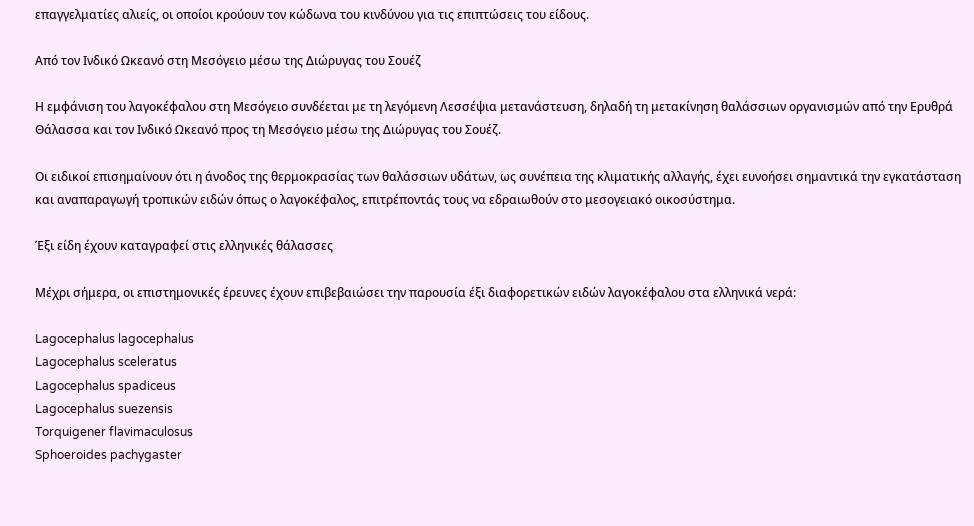επαγγελματίες αλιείς, οι οποίοι κρούουν τον κώδωνα του κινδύνου για τις επιπτώσεις του είδους.

Από τον Ινδικό Ωκεανό στη Μεσόγειο μέσω της Διώρυγας του Σουέζ

Η εμφάνιση του λαγοκέφαλου στη Μεσόγειο συνδέεται με τη λεγόμενη Λεσσέψια μετανάστευση, δηλαδή τη μετακίνηση θαλάσσιων οργανισμών από την Ερυθρά Θάλασσα και τον Ινδικό Ωκεανό προς τη Μεσόγειο μέσω της Διώρυγας του Σουέζ.

Οι ειδικοί επισημαίνουν ότι η άνοδος της θερμοκρασίας των θαλάσσιων υδάτων, ως συνέπεια της κλιματικής αλλαγής, έχει ευνοήσει σημαντικά την εγκατάσταση και αναπαραγωγή τροπικών ειδών όπως ο λαγοκέφαλος, επιτρέποντάς τους να εδραιωθούν στο μεσογειακό οικοσύστημα.

Έξι είδη έχουν καταγραφεί στις ελληνικές θάλασσες

Μέχρι σήμερα, οι επιστημονικές έρευνες έχουν επιβεβαιώσει την παρουσία έξι διαφορετικών ειδών λαγοκέφαλου στα ελληνικά νερά:

Lagocephalus lagocephalus
Lagocephalus sceleratus
Lagocephalus spadiceus
Lagocephalus suezensis
Torquigener flavimaculosus
Sphoeroides pachygaster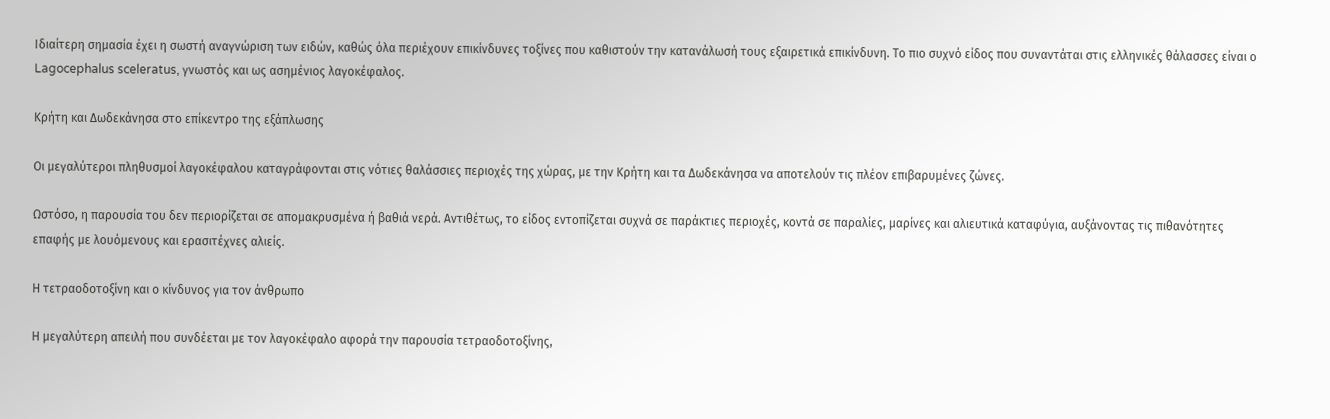Ιδιαίτερη σημασία έχει η σωστή αναγνώριση των ειδών, καθώς όλα περιέχουν επικίνδυνες τοξίνες που καθιστούν την κατανάλωσή τους εξαιρετικά επικίνδυνη. Το πιο συχνό είδος που συναντάται στις ελληνικές θάλασσες είναι ο Lagocephalus sceleratus, γνωστός και ως ασημένιος λαγοκέφαλος.

Κρήτη και Δωδεκάνησα στο επίκεντρο της εξάπλωσης

Οι μεγαλύτεροι πληθυσμοί λαγοκέφαλου καταγράφονται στις νότιες θαλάσσιες περιοχές της χώρας, με την Κρήτη και τα Δωδεκάνησα να αποτελούν τις πλέον επιβαρυμένες ζώνες.

Ωστόσο, η παρουσία του δεν περιορίζεται σε απομακρυσμένα ή βαθιά νερά. Αντιθέτως, το είδος εντοπίζεται συχνά σε παράκτιες περιοχές, κοντά σε παραλίες, μαρίνες και αλιευτικά καταφύγια, αυξάνοντας τις πιθανότητες επαφής με λουόμενους και ερασιτέχνες αλιείς.

Η τετραοδοτοξίνη και ο κίνδυνος για τον άνθρωπο

Η μεγαλύτερη απειλή που συνδέεται με τον λαγοκέφαλο αφορά την παρουσία τετραοδοτοξίνης,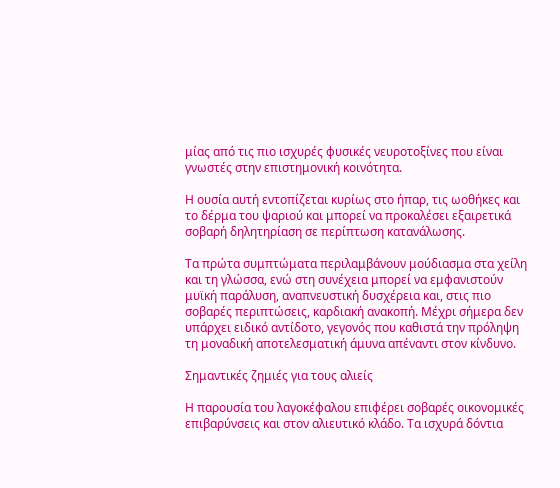μίας από τις πιο ισχυρές φυσικές νευροτοξίνες που είναι γνωστές στην επιστημονική κοινότητα.

Η ουσία αυτή εντοπίζεται κυρίως στο ήπαρ, τις ωοθήκες και το δέρμα του ψαριού και μπορεί να προκαλέσει εξαιρετικά σοβαρή δηλητηρίαση σε περίπτωση κατανάλωσης.

Τα πρώτα συμπτώματα περιλαμβάνουν μούδιασμα στα χείλη και τη γλώσσα, ενώ στη συνέχεια μπορεί να εμφανιστούν μυϊκή παράλυση, αναπνευστική δυσχέρεια και, στις πιο σοβαρές περιπτώσεις, καρδιακή ανακοπή. Μέχρι σήμερα δεν υπάρχει ειδικό αντίδοτο, γεγονός που καθιστά την πρόληψη τη μοναδική αποτελεσματική άμυνα απέναντι στον κίνδυνο.

Σημαντικές ζημιές για τους αλιείς

Η παρουσία του λαγοκέφαλου επιφέρει σοβαρές οικονομικές επιβαρύνσεις και στον αλιευτικό κλάδο. Τα ισχυρά δόντια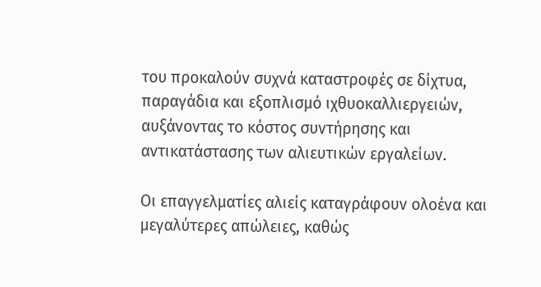του προκαλούν συχνά καταστροφές σε δίχτυα, παραγάδια και εξοπλισμό ιχθυοκαλλιεργειών, αυξάνοντας το κόστος συντήρησης και αντικατάστασης των αλιευτικών εργαλείων.

Οι επαγγελματίες αλιείς καταγράφουν ολοένα και μεγαλύτερες απώλειες, καθώς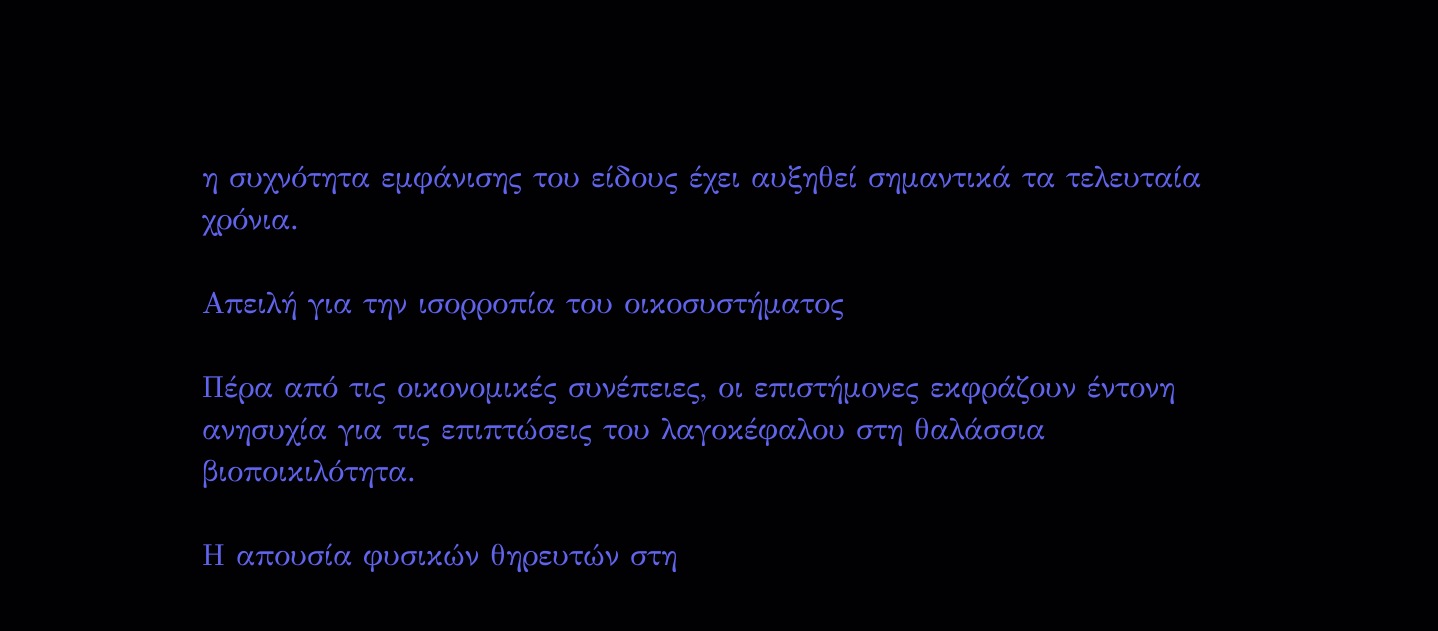η συχνότητα εμφάνισης του είδους έχει αυξηθεί σημαντικά τα τελευταία χρόνια.

Απειλή για την ισορροπία του οικοσυστήματος

Πέρα από τις οικονομικές συνέπειες, οι επιστήμονες εκφράζουν έντονη ανησυχία για τις επιπτώσεις του λαγοκέφαλου στη θαλάσσια βιοποικιλότητα.

Η απουσία φυσικών θηρευτών στη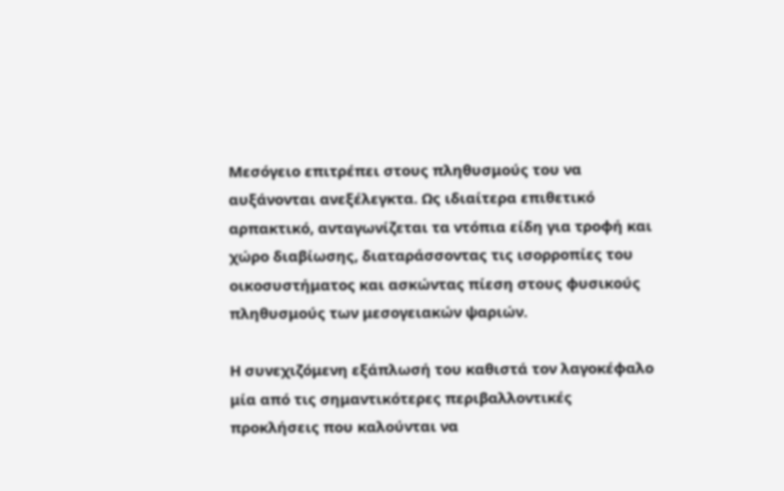Μεσόγειο επιτρέπει στους πληθυσμούς του να αυξάνονται ανεξέλεγκτα. Ως ιδιαίτερα επιθετικό αρπακτικό, ανταγωνίζεται τα ντόπια είδη για τροφή και χώρο διαβίωσης, διαταράσσοντας τις ισορροπίες του οικοσυστήματος και ασκώντας πίεση στους φυσικούς πληθυσμούς των μεσογειακών ψαριών.

Η συνεχιζόμενη εξάπλωσή του καθιστά τον λαγοκέφαλο μία από τις σημαντικότερες περιβαλλοντικές προκλήσεις που καλούνται να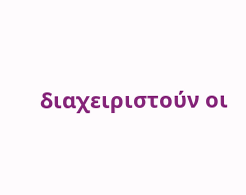διαχειριστούν οι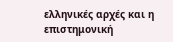ελληνικές αρχές και η επιστημονική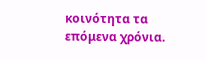κοινότητα τα επόμενα χρόνια.